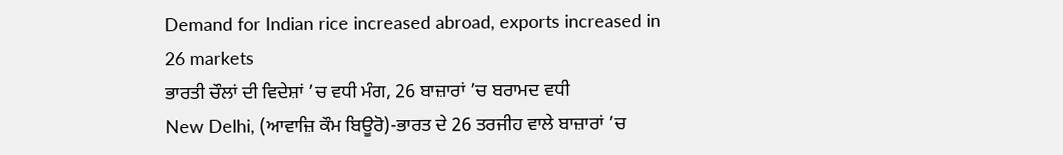Demand for Indian rice increased abroad, exports increased in 26 markets
ਭਾਰਤੀ ਚੌਲਾਂ ਦੀ ਵਿਦੇਸ਼ਾਂ ’ਚ ਵਧੀ ਮੰਗ, 26 ਬਾਜ਼ਾਰਾਂ ’ਚ ਬਰਾਮਦ ਵਧੀ
New Delhi, (ਆਵਾਜ਼ਿ ਕੌਮ ਬਿਊਰੋ)-ਭਾਰਤ ਦੇ 26 ਤਰਜੀਹ ਵਾਲੇ ਬਾਜ਼ਾਰਾਂ ’ਚ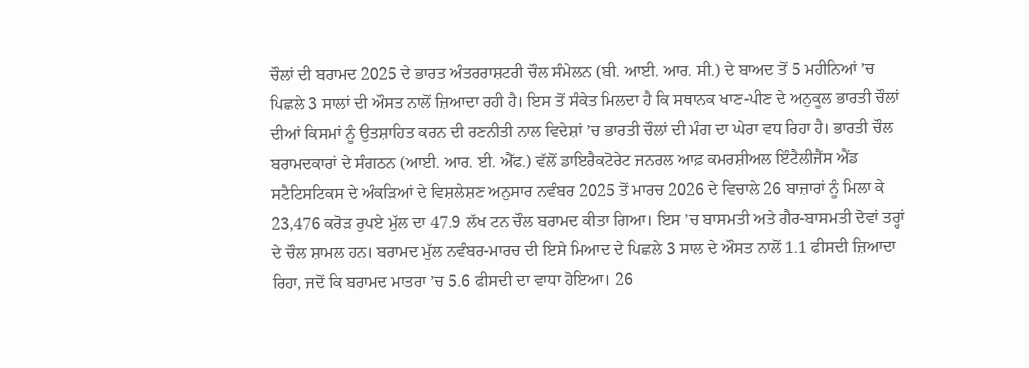ਚੌਲਾਂ ਦੀ ਬਰਾਮਦ 2025 ਦੇ ਭਾਰਤ ਅੰਤਰਰਾਸ਼ਟਰੀ ਚੌਲ ਸੰਮੇਲਨ (ਬੀ. ਆਈ. ਆਰ. ਸੀ.) ਦੇ ਬਾਅਦ ਤੋਂ 5 ਮਹੀਨਿਆਂ ’ਚ ਪਿਛਲੇ 3 ਸਾਲਾਂ ਦੀ ਔਸਤ ਨਾਲੋਂ ਜ਼ਿਆਦਾ ਰਹੀ ਹੈ। ਇਸ ਤੋਂ ਸੰਕੇਤ ਮਿਲਦਾ ਹੈ ਕਿ ਸਥਾਨਕ ਖਾਣ-ਪੀਣ ਦੇ ਅਨੁਕੂਲ ਭਾਰਤੀ ਚੌਲਾਂ ਦੀਆਂ ਕਿਸਮਾਂ ਨੂੰ ਉਤਸ਼ਾਹਿਤ ਕਰਨ ਦੀ ਰਣਨੀਤੀ ਨਾਲ ਵਿਦੇਸ਼ਾਂ ’ਚ ਭਾਰਤੀ ਚੌਲਾਂ ਦੀ ਮੰਗ ਦਾ ਘੇਰਾ ਵਧ ਰਿਹਾ ਹੈ। ਭਾਰਤੀ ਚੌਲ ਬਰਾਮਦਕਾਰਾਂ ਦੇ ਸੰਗਠਨ (ਆਈ. ਆਰ. ਈ. ਐੱਫ.) ਵੱਲੋਂ ਡਾਇਰੈਕਟੋਰੇਟ ਜਨਰਲ ਆਫ਼ ਕਮਰਸ਼ੀਅਲ ਇੰਟੈਲੀਜੈਂਸ ਐਂਡ ਸਟੈਟਿਸਟਿਕਸ ਦੇ ਅੰਕੜਿਆਂ ਦੇ ਵਿਸ਼ਲੇਸ਼ਣ ਅਨੁਸਾਰ ਨਵੰਬਰ 2025 ਤੋਂ ਮਾਰਚ 2026 ਦੇ ਵਿਚਾਲੇ 26 ਬਾਜ਼ਾਰਾਂ ਨੂੰ ਮਿਲਾ ਕੇ 23,476 ਕਰੋੜ ਰੁਪਏ ਮੁੱਲ ਦਾ 47.9 ਲੱਖ ਟਨ ਚੌਲ ਬਰਾਮਦ ਕੀਤਾ ਗਿਆ। ਇਸ ’ਚ ਬਾਸਮਤੀ ਅਤੇ ਗੈਰ-ਬਾਸਮਤੀ ਦੋਵਾਂ ਤਰ੍ਹਾਂ ਦੇ ਚੌਲ ਸ਼ਾਮਲ ਹਨ। ਬਰਾਮਦ ਮੁੱਲ ਨਵੰਬਰ-ਮਾਰਚ ਦੀ ਇਸੇ ਮਿਆਦ ਦੇ ਪਿਛਲੇ 3 ਸਾਲ ਦੇ ਔਸਤ ਨਾਲੋਂ 1.1 ਫੀਸਦੀ ਜ਼ਿਆਦਾ ਰਿਹਾ, ਜਦੋਂ ਕਿ ਬਰਾਮਦ ਮਾਤਰਾ ’ਚ 5.6 ਫੀਸਦੀ ਦਾ ਵਾਧਾ ਹੋਇਆ। 26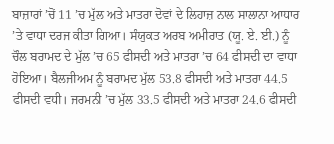ਬਾਜ਼ਾਰਾਂ ’ਚੋਂ 11 ’ਚ ਮੁੱਲ ਅਤੇ ਮਾਤਰਾ ਦੋਵਾਂ ਦੇ ਲਿਹਾਜ਼ ਨਾਲ ਸਾਲਾਨਾ ਆਧਾਰ ’ਤੇ ਵਾਧਾ ਦਰਜ ਕੀਤਾ ਗਿਆ। ਸੰਯੁਕਤ ਅਰਬ ਅਮੀਰਾਤ (ਯੂ. ਏ. ਈ.) ਨੂੰ ਚੌਲ ਬਰਾਮਦ ਦੇ ਮੁੱਲ ’ਚ 65 ਫੀਸਦੀ ਅਤੇ ਮਾਤਰਾ ’ਚ 64 ਫੀਸਦੀ ਦਾ ਵਾਧਾ ਹੋਇਆ। ਬੈਲਜੀਅਮ ਨੂੰ ਬਰਾਮਦ ਮੁੱਲ 53.8 ਫੀਸਦੀ ਅਤੇ ਮਾਤਰਾ 44.5 ਫੀਸਦੀ ਵਧੀ। ਜਰਮਨੀ ’ਚ ਮੁੱਲ 33.5 ਫੀਸਦੀ ਅਤੇ ਮਾਤਰਾ 24.6 ਫੀਸਦੀ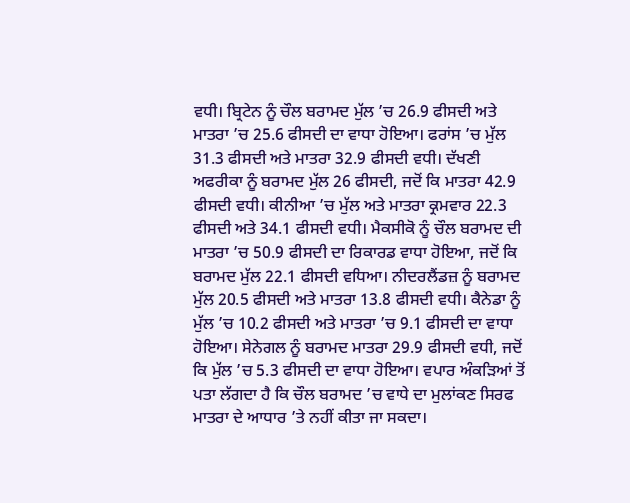ਵਧੀ। ਬ੍ਰਿਟੇਨ ਨੂੰ ਚੌਲ ਬਰਾਮਦ ਮੁੱਲ ’ਚ 26.9 ਫੀਸਦੀ ਅਤੇ ਮਾਤਰਾ ’ਚ 25.6 ਫੀਸਦੀ ਦਾ ਵਾਧਾ ਹੋਇਆ। ਫਰਾਂਸ ’ਚ ਮੁੱਲ 31.3 ਫੀਸਦੀ ਅਤੇ ਮਾਤਰਾ 32.9 ਫੀਸਦੀ ਵਧੀ। ਦੱਖਣੀ ਅਫਰੀਕਾ ਨੂੰ ਬਰਾਮਦ ਮੁੱਲ 26 ਫੀਸਦੀ, ਜਦੋਂ ਕਿ ਮਾਤਰਾ 42.9 ਫੀਸਦੀ ਵਧੀ। ਕੀਨੀਆ ’ਚ ਮੁੱਲ ਅਤੇ ਮਾਤਰਾ ਕ੍ਰਮਵਾਰ 22.3 ਫੀਸਦੀ ਅਤੇ 34.1 ਫੀਸਦੀ ਵਧੀ। ਮੈਕਸੀਕੋ ਨੂੰ ਚੌਲ ਬਰਾਮਦ ਦੀ ਮਾਤਰਾ ’ਚ 50.9 ਫੀਸਦੀ ਦਾ ਰਿਕਾਰਡ ਵਾਧਾ ਹੋਇਆ, ਜਦੋਂ ਕਿ ਬਰਾਮਦ ਮੁੱਲ 22.1 ਫੀਸਦੀ ਵਧਿਆ। ਨੀਦਰਲੈਂਡਜ਼ ਨੂੰ ਬਰਾਮਦ ਮੁੱਲ 20.5 ਫੀਸਦੀ ਅਤੇ ਮਾਤਰਾ 13.8 ਫੀਸਦੀ ਵਧੀ। ਕੈਨੇਡਾ ਨੂੰ ਮੁੱਲ ’ਚ 10.2 ਫੀਸਦੀ ਅਤੇ ਮਾਤਰਾ ’ਚ 9.1 ਫੀਸਦੀ ਦਾ ਵਾਧਾ ਹੋਇਆ। ਸੇਨੇਗਲ ਨੂੰ ਬਰਾਮਦ ਮਾਤਰਾ 29.9 ਫੀਸਦੀ ਵਧੀ, ਜਦੋਂ ਕਿ ਮੁੱਲ ’ਚ 5.3 ਫੀਸਦੀ ਦਾ ਵਾਧਾ ਹੋਇਆ। ਵਪਾਰ ਅੰਕੜਿਆਂ ਤੋਂ ਪਤਾ ਲੱਗਦਾ ਹੈ ਕਿ ਚੌਲ ਬਰਾਮਦ ’ਚ ਵਾਧੇ ਦਾ ਮੁਲਾਂਕਣ ਸਿਰਫ ਮਾਤਰਾ ਦੇ ਆਧਾਰ ’ਤੇ ਨਹੀਂ ਕੀਤਾ ਜਾ ਸਕਦਾ।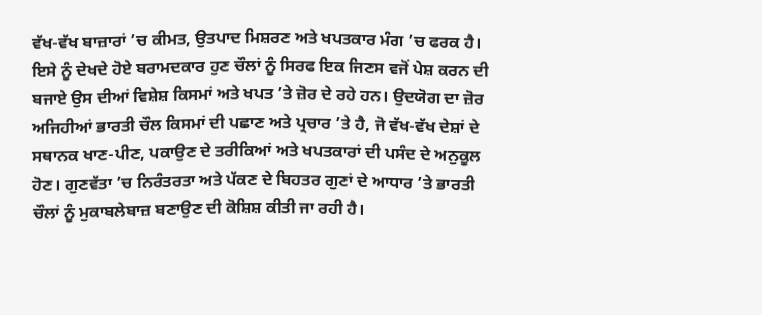ਵੱਖ-ਵੱਖ ਬਾਜ਼ਾਰਾਂ ’ਚ ਕੀਮਤ, ਉਤਪਾਦ ਮਿਸ਼ਰਣ ਅਤੇ ਖਪਤਕਾਰ ਮੰਗ ’ਚ ਫਰਕ ਹੈ। ਇਸੇ ਨੂੰ ਦੇਖਦੇ ਹੋਏ ਬਰਾਮਦਕਾਰ ਹੁਣ ਚੌਲਾਂ ਨੂੰ ਸਿਰਫ ਇਕ ਜਿਣਸ ਵਜੋਂ ਪੇਸ਼ ਕਰਨ ਦੀ ਬਜਾਏ ਉਸ ਦੀਆਂ ਵਿਸ਼ੇਸ਼ ਕਿਸਮਾਂ ਅਤੇ ਖਪਤ ’ਤੇ ਜ਼ੋਰ ਦੇ ਰਹੇ ਹਨ। ਉਦਯੋਗ ਦਾ ਜ਼ੋਰ ਅਜਿਹੀਆਂ ਭਾਰਤੀ ਚੌਲ ਕਿਸਮਾਂ ਦੀ ਪਛਾਣ ਅਤੇ ਪ੍ਰਚਾਰ ’ਤੇ ਹੈ, ਜੋ ਵੱਖ-ਵੱਖ ਦੇਸ਼ਾਂ ਦੇ ਸਥਾਨਕ ਖਾਣ-ਪੀਣ, ਪਕਾਉਣ ਦੇ ਤਰੀਕਿਆਂ ਅਤੇ ਖਪਤਕਾਰਾਂ ਦੀ ਪਸੰਦ ਦੇ ਅਨੁਕੂਲ ਹੋਣ। ਗੁਣਵੱਤਾ ’ਚ ਨਿਰੰਤਰਤਾ ਅਤੇ ਪੱਕਣ ਦੇ ਬਿਹਤਰ ਗੁਣਾਂ ਦੇ ਆਧਾਰ ’ਤੇ ਭਾਰਤੀ ਚੌਲਾਂ ਨੂੰ ਮੁਕਾਬਲੇਬਾਜ਼ ਬਣਾਉਣ ਦੀ ਕੋਸ਼ਿਸ਼ ਕੀਤੀ ਜਾ ਰਹੀ ਹੈ।